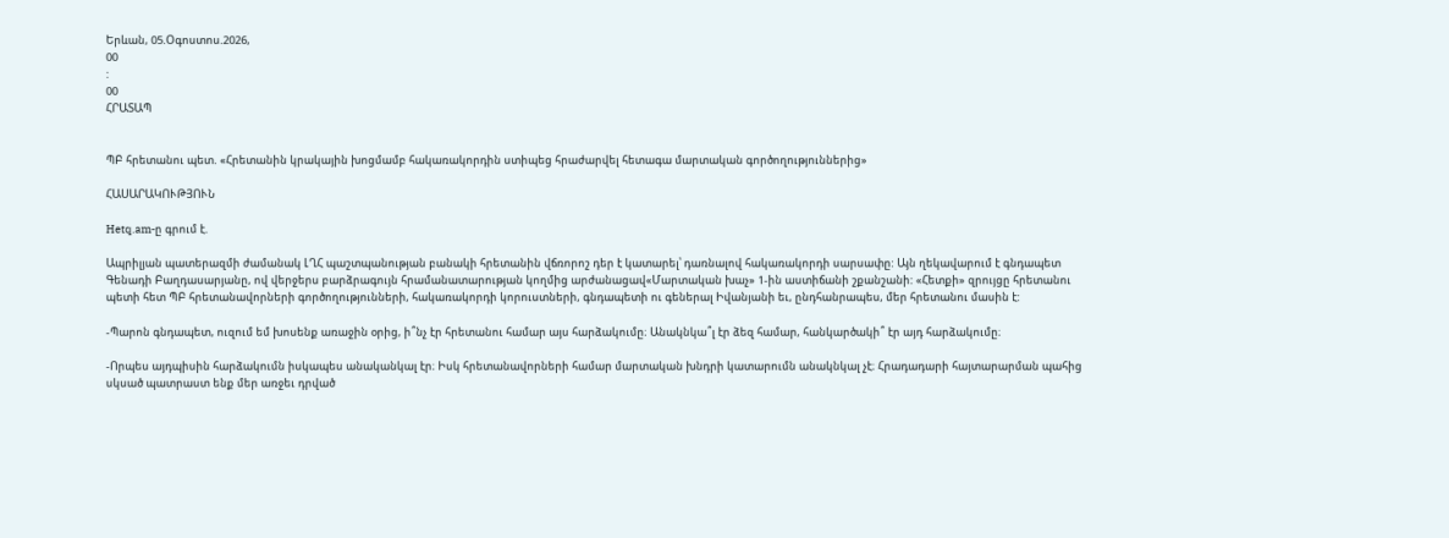Երևան, 05.Օգոստոս.2026,
00
:
00
ՀՐԱՏԱՊ


ՊԲ հրետանու պետ. «Հրետանին կրակային խոցմամբ հակառակորդին ստիպեց հրաժարվել հետագա մարտական գործողություններից»

ՀԱՍԱՐԱԿՈՒԹՅՈՒՆ

Hetq.am-ը գրում է.

Ապրիլյան պատերազմի ժամանակ ԼՂՀ պաշտպանության բանակի հրետանին վճռորոշ դեր է կատարել՝ դառնալով հակառակորդի սարսափը: Այն ղեկավարում է գնդապետ Գենադի Բաղդասարյանը, ով վերջերս բարձրագույն հրամանատարության կողմից արժանացավ«Մարտական խաչ» 1-ին աստիճանի շքանշանի: «Հետքի» զրույցը հրետանու պետի հետ ՊԲ հրետանավորների գործողությունների, հակառակորդի կորուստների, գնդապետի ու գեներալ Իվանյանի եւ, ընդհանրապես, մեր հրետանու մասին է:

-Պարոն գնդապետ, ուզում եմ խոսենք առաջին օրից, ի՞նչ էր հրետանու համար այս հարձակումը։ Անակնկա՞լ էր ձեզ համար, հանկարծակի՞ էր այդ հարձակումը։

-Որպես այդպիսին հարձակումն իսկապես անականկալ էր։ Իսկ հրետանավորների համար մարտական խնդրի կատարումն անակնկալ չէ։ Հրադադարի հայտարարման պահից սկսած պատրաստ ենք մեր առջեւ դրված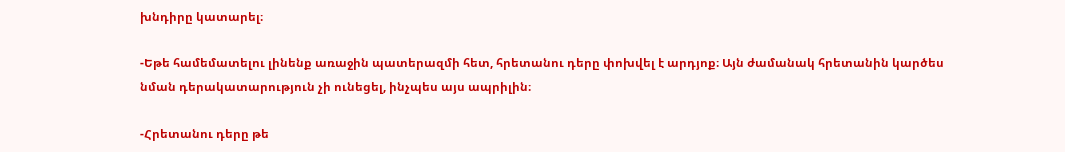խնդիրը կատարել։

-Եթե համեմատելու լինենք առաջին պատերազմի հետ, հրետանու դերը փոխվել է արդյոք։ Այն ժամանակ հրետանին կարծես նման դերակատարություն չի ունեցել, ինչպես այս ապրիլին։

-Հրետանու դերը թե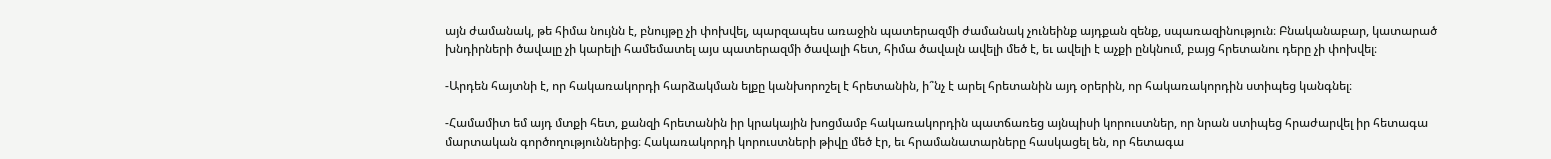այն ժամանակ, թե հիմա նույնն է, բնույթը չի փոխվել, պարզապես առաջին պատերազմի ժամանակ չունեինք այդքան զենք, սպառազինություն։ Բնականաբար, կատարած խնդիրների ծավալը չի կարելի համեմատել այս պատերազմի ծավալի հետ, հիմա ծավալն ավելի մեծ է, եւ ավելի է աչքի ընկնում, բայց հրետանու դերը չի փոխվել։

-Արդեն հայտնի է, որ հակառակորդի հարձակման ելքը կանխորոշել է հրետանին, ի՞նչ է արել հրետանին այդ օրերին, որ հակառակորդին ստիպեց կանգնել։

-Համամիտ եմ այդ մտքի հետ, քանզի հրետանին իր կրակային խոցմամբ հակառակորդին պատճառեց այնպիսի կորուստներ, որ նրան ստիպեց հրաժարվել իր հետագա մարտական գործողություններից։ Հակառակորդի կորուստների թիվը մեծ էր, եւ հրամանատարները հասկացել են, որ հետագա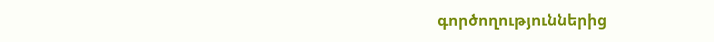գործողություններից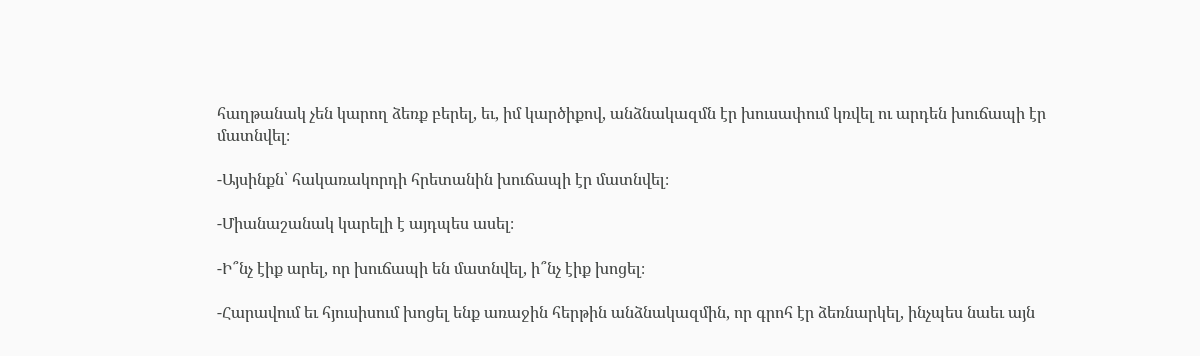հաղթանակ չեն կարող ձեռք բերել, եւ, իմ կարծիքով, անձնակազմն էր խուսափում կռվել ու արդեն խուճապի էր մատնվել։

-Այսինքն՝ հակառակորդի հրետանին խուճապի էր մատնվել։

-Միանաշանակ կարելի է այդպես ասել։

-Ի՞նչ էիք արել, որ խուճապի են մատնվել, ի՞նչ էիք խոցել։

-Հարավում եւ հյուսիսում խոցել ենք առաջին հերթին անձնակազմին, որ գրոհ էր ձեռնարկել, ինչպես նաեւ այն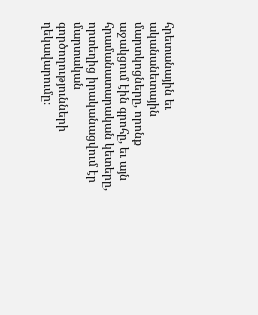հրետանային եւ ականանետային մարտկոցները, որոնք աջակցում էին գրոհը, եւ այն հրամանատարական կետերը, որտեղից իրականացվում էր մարտական գործողությունների ղեկավարումը։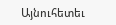Այնուհետեւ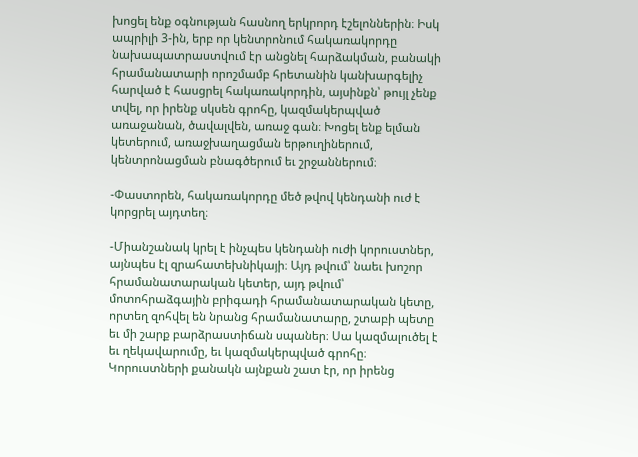խոցել ենք օգնության հասնող երկրորդ էշելոններին։ Իսկ ապրիլի 3-ին, երբ որ կենտրոնում հակառակորդը նախապատրաստվում էր անցնել հարձակման, բանակի հրամանատարի որոշմամբ հրետանին կանխարգելիչ հարված է հասցրել հակառակորդին, այսինքն՝ թույլ չենք տվել, որ իրենք սկսեն գրոհը, կազմակերպված առաջանան, ծավալվեն, առաջ գան։ Խոցել ենք ելման կետերում, առաջխաղացման երթուղիներում, կենտրոնացման բնագծերում եւ շրջաններում։

-Փաստորեն, հակառակորդը մեծ թվով կենդանի ուժ է կորցրել այդտեղ։

-Միանշանակ կրել է ինչպես կենդանի ուժի կորուստներ, այնպես էլ զրահատեխնիկայի։ Այդ թվում՝ նաեւ խոշոր հրամանատարական կետեր, այդ թվում՝ մոտոհրաձգային բրիգադի հրամանատարական կետը, որտեղ զոհվել են նրանց հրամանատարը, շտաբի պետը եւ մի շարք բարձրաստիճան սպաներ։ Սա կազմալուծել է եւ ղեկավարումը, եւ կազմակերպված գրոհը։ Կորուստների քանակն այնքան շատ էր, որ իրենց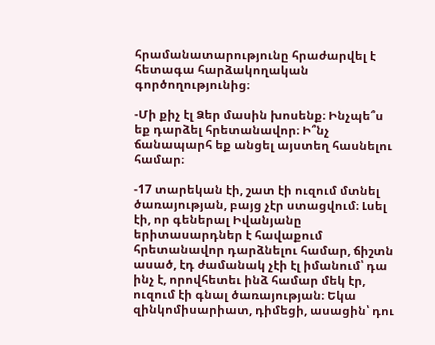հրամանատարությունը հրաժարվել է հետագա հարձակողական գործողությունից։

-Մի քիչ էլ Ձեր մասին խոսենք։ Ինչպե՞ս եք դարձել հրետանավոր։ Ի՞նչ ճանապարհ եք անցել այստեղ հասնելու համար։

-17 տարեկան էի, շատ էի ուզում մտնել ծառայության, բայց չէր ստացվում։ Լսել էի, որ գեներալ Իվանյանը երիտասարդներ է հավաքում հրետանավոր դարձնելու համար, ճիշտն ասած, էդ ժամանակ չէի էլ իմանում՝ դա ինչ է, որովհետեւ ինձ համար մեկ էր, ուզում էի գնալ ծառայության։ Եկա զինկոմիսարիատ, դիմեցի, ասացին՝ դու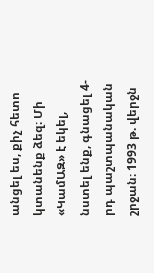անցել ես, քիչ հետո կտանենք ձեզ։ Մի «ԿամԱԶ» է եկել, նստել ենք, գնացել 4-րդ պաշտպանական շրջան։ 1993 թ. վերջն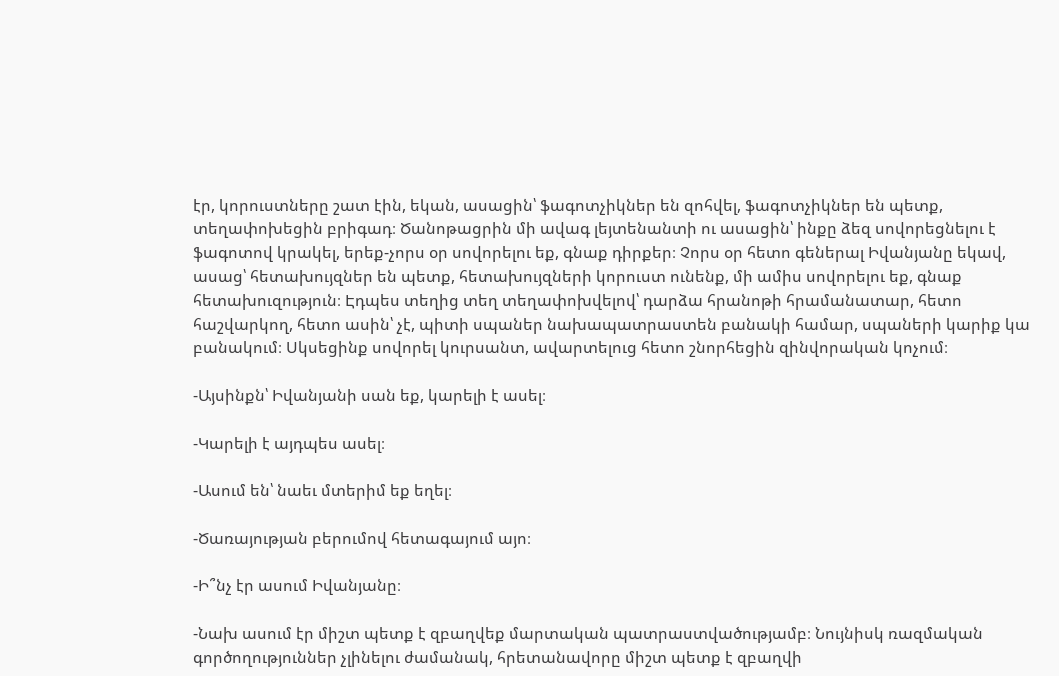էր, կորուստները շատ էին, եկան, ասացին՝ ֆագոտչիկներ են զոհվել, ֆագոտչիկներ են պետք, տեղափոխեցին բրիգադ։ Ծանոթացրին մի ավագ լեյտենանտի ու ասացին՝ ինքը ձեզ սովորեցնելու է ֆագոտով կրակել, երեք-չորս օր սովորելու եք, գնաք դիրքեր։ Չորս օր հետո գեներալ Իվանյանը եկավ, ասաց՝ հետախույզներ են պետք, հետախույզների կորուստ ունենք, մի ամիս սովորելու եք, գնաք հետախուզություն։ Էդպես տեղից տեղ տեղափոխվելով՝ դարձա հրանոթի հրամանատար, հետո հաշվարկող, հետո ասին՝ չէ, պիտի սպաներ նախապատրաստեն բանակի համար, սպաների կարիք կա բանակում։ Սկսեցինք սովորել կուրսանտ, ավարտելուց հետո շնորհեցին զինվորական կոչում։

-Այսինքն՝ Իվանյանի սան եք, կարելի է ասել։

-Կարելի է այդպես ասել։

-Ասում են՝ նաեւ մտերիմ եք եղել։

-Ծառայության բերումով հետագայում այո։

-Ի՞նչ էր ասում Իվանյանը։

-Նախ ասում էր միշտ պետք է զբաղվեք մարտական պատրաստվածությամբ։ Նույնիսկ ռազմական գործողություններ չլինելու ժամանակ, հրետանավորը միշտ պետք է զբաղվի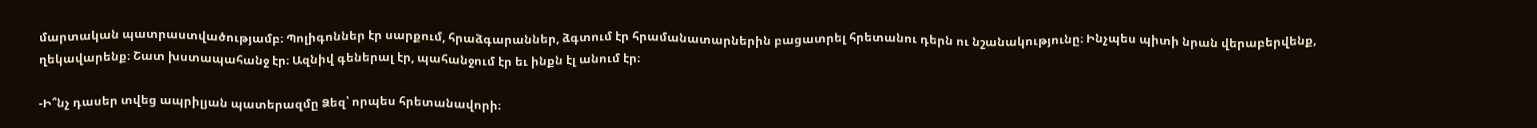մարտական պատրաստվածությամբ։ Պոլիգոններ էր սարքում, հրաձգարաններ, ձգտում էր հրամանատարներին բացատրել հրետանու դերն ու նշանակությունը։ Ինչպես պիտի նրան վերաբերվենք, ղեկավարենք։ Շատ խստապահանջ էր։ Ազնիվ գեներալ էր, պահանջում էր եւ ինքն էլ անում էր։

-Ի՞նչ դասեր տվեց ապրիլյան պատերազմը Ձեզ՝ որպես հրետանավորի։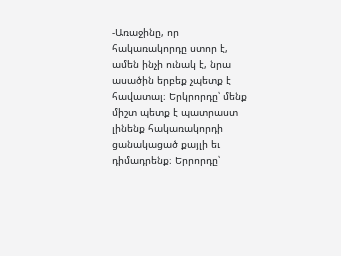-Առաջինը, որ հակառակորդը ստոր է, ամեն ինչի ունակ է, նրա ասածին երբեք չպետք է հավատալ։ Երկրորդը՝ մենք միշտ պետք է պատրաստ լինենք հակառակորդի ցանակացած քայլի եւ դիմադրենք։ Երրորդը՝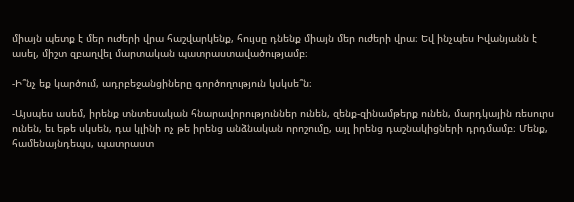միայն պետք է մեր ուժերի վրա հաշվարկենք, հույսը դնենք միայն մեր ուժերի վրա։ Եվ ինչպես Իվանյանն է ասել, միշտ զբաղվել մարտական պատրաստավածությամբ։

-Ի՞նչ եք կարծում, ադրբեջանցիները գործողություն կսկսե՞ն։

-Այսպես ասեմ, իրենք տնտեսական հնարավորություններ ունեն, զենք-զինամթերք ունեն, մարդկային ռեսուրս ունեն, եւ եթե սկսեն, դա կլինի ոչ թե իրենց անձնական որոշումը, այլ իրենց դաշնակիցների դրդմամբ։ Մենք, համենայնդեպս, պատրաստ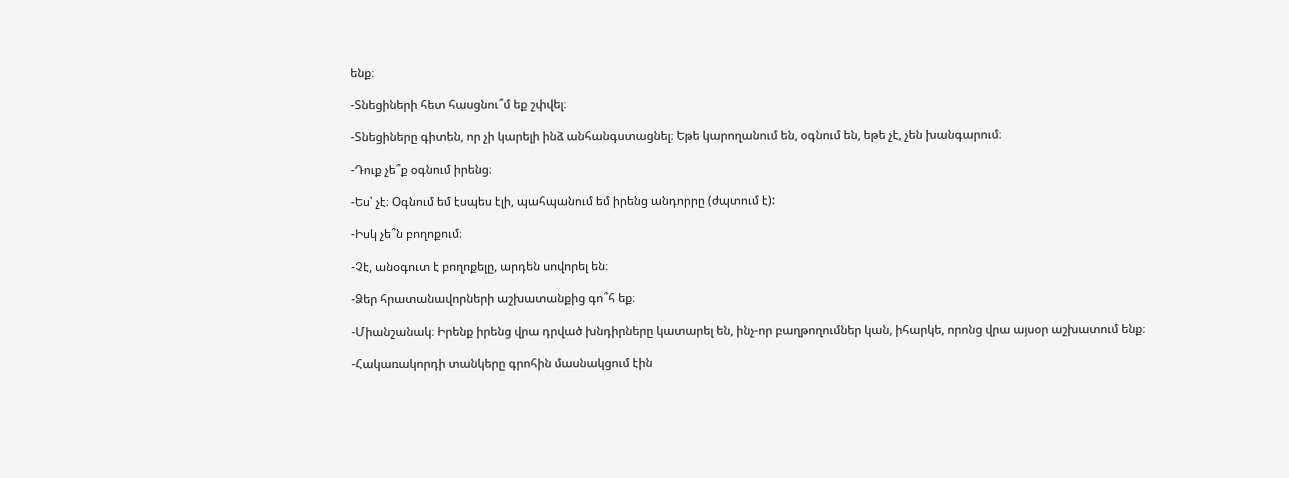ենք։

-Տնեցիների հետ հասցնու՞մ եք շփվել։

-Տնեցիները գիտեն, որ չի կարելի ինձ անհանգստացնել։ Եթե կարողանում են, օգնում են, եթե չէ, չեն խանգարում։

-Դուք չե՞ք օգնում իրենց։

-Ես՝ չէ։ Օգնում եմ էսպես էլի, պահպանում եմ իրենց անդորրը (ժպտում է):

-Իսկ չե՞ն բողոքում։

-Չէ, անօգուտ է բողոքելը, արդեն սովորել են։

-Ձեր հրատանավորների աշխատանքից գո՞հ եք։

-Միանշանակ։ Իրենք իրենց վրա դրված խնդիրները կատարել են, ինչ-որ բաղթողումներ կան, իհարկե, որոնց վրա այսօր աշխատում ենք։

-Հակառակորդի տանկերը գրոհին մասնակցում էին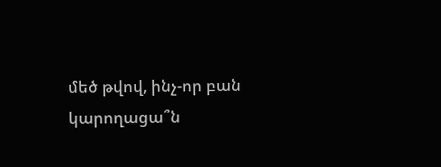մեծ թվով, ինչ-որ բան կարողացա՞ն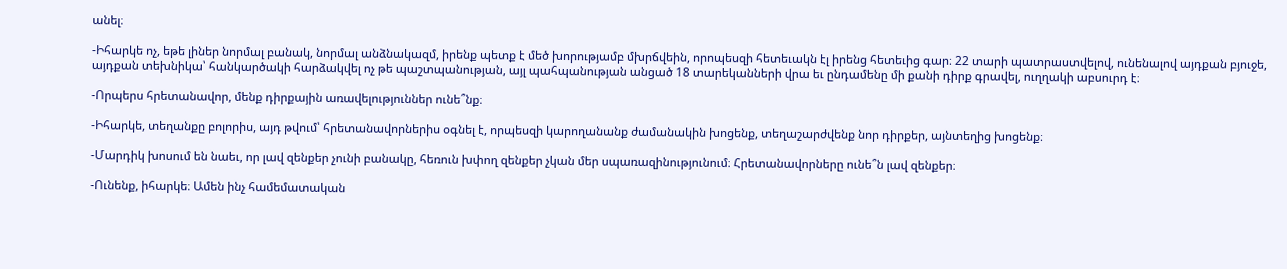անել։

-Իհարկե ոչ, եթե լիներ նորմալ բանակ, նորմալ անձնակազմ, իրենք պետք է մեծ խորությամբ մխրճվեին, որոպեսզի հետեւակն էլ իրենց հետեւից գար։ 22 տարի պատրաստվելով, ունենալով այդքան բյուջե, այդքան տեխնիկա՝ հանկարծակի հարձակվել ոչ թե պաշտպանության, այլ պահպանության անցած 18 տարեկանների վրա եւ ընդամենը մի քանի դիրք գրավել, ուղղակի աբսուրդ է։

-Որպերս հրետանավոր, մենք դիրքային առավելություններ ունե՞նք։

-Իհարկե, տեղանքը բոլորիս, այդ թվում՝ հրետանավորներիս օգնել է, որպեսզի կարողանանք ժամանակին խոցենք, տեղաշարժվենք նոր դիրքեր, այնտեղից խոցենք։

-Մարդիկ խոսում են նաեւ, որ լավ զենքեր չունի բանակը, հեռուն խփող զենքեր չկան մեր սպառազինությունում։ Հրետանավորները ունե՞ն լավ զենքեր։

-Ունենք, իհարկե։ Ամեն ինչ համեմատական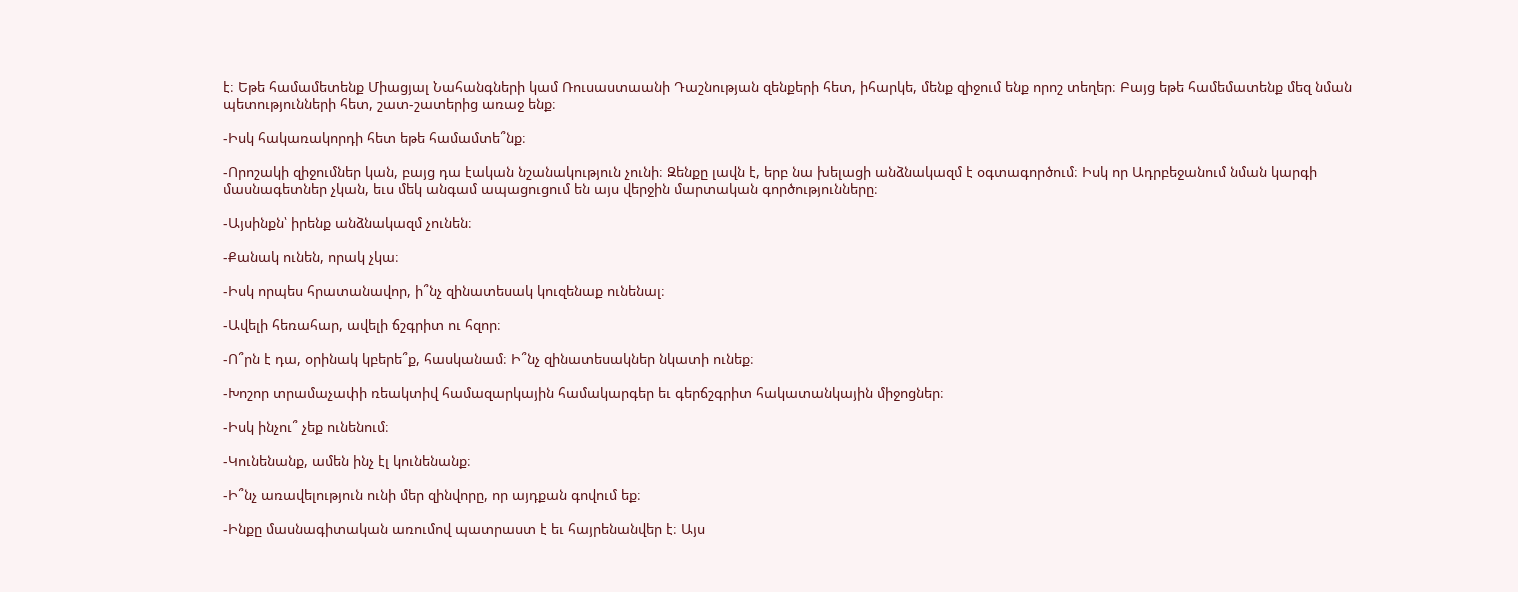է։ Եթե համամետենք Միացյալ Նահանգների կամ Ռուսաստաանի Դաշնության զենքերի հետ, իհարկե, մենք զիջում ենք որոշ տեղեր։ Բայց եթե համեմատենք մեզ նման պետությունների հետ, շատ-շատերից առաջ ենք։

-Իսկ հակառակորդի հետ եթե համամտե՞նք։

-Որոշակի զիջումներ կան, բայց դա էական նշանակություն չունի։ Զենքը լավն է, երբ նա խելացի անձնակազմ է օգտագործում։ Իսկ որ Ադրբեջանում նման կարգի մասնագետներ չկան, եւս մեկ անգամ ապացուցում են այս վերջին մարտական գործությունները։

-Այսինքն՝ իրենք անձնակազմ չունեն։

-Քանակ ունեն, որակ չկա։

-Իսկ որպես հրատանավոր, ի՞նչ զինատեսակ կուզենաք ունենալ։

-Ավելի հեռահար, ավելի ճշգրիտ ու հզոր։

-Ո՞րն է դա, օրինակ կբերե՞ք, հասկանամ։ Ի՞նչ զինատեսակներ նկատի ունեք։

-Խոշոր տրամաչափի ռեակտիվ համազարկային համակարգեր եւ գերճշգրիտ հակատանկային միջոցներ։

-Իսկ ինչու՞ չեք ունենում։

-Կունենանք, ամեն ինչ էլ կունենանք։

-Ի՞նչ առավելություն ունի մեր զինվորը, որ այդքան գովում եք։

-Ինքը մասնագիտական առումով պատրաստ է եւ հայրենանվեր է։ Այս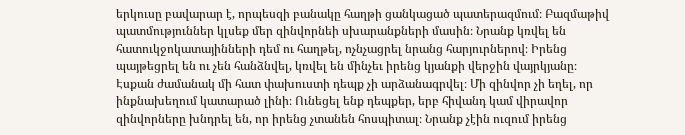երկուսը բավարար է, որպեսզի բանակը հաղթի ցանկացած պատերազմում։ Բազմաթիվ պատմություններ կլսեք մեր զինվորնեի սխարանքների մասին։ Նրանք կռվել են հատուկջոկատայինների դեմ ու հաղթել, ոչնչացրել նրանց հարյուրներով։ Իրենց պայթեցրել են ու չեն հանձնվել, կռվել են մինչեւ իրենց կյանքի վերջին վայրկյանը։ Էսքան ժամանակ մի հատ փախուստի դեպք չի արձանագրվել։ Մի զինվոր չի եղել, որ ինքնախեղում կատարած լինի։ Ունեցել ենք դեպքեր, երբ հիվանդ կամ վիրավոր զինվորները խնդրել են, որ իրենց չտանեն հոսպիտալ։ Նրանք չէին ուզում իրենց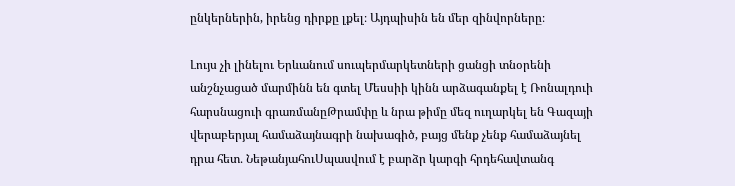ընկերներին, իրենց դիրքը լքել։ Այդպիսին են մեր զինվորները։

Լույս չի լինելու Երևանում սուպերմարկետների ցանցի տնօրենի անշնչացած մարմինն են գտել Մեսսիի կինն արձագանքել է Ռոնալդուի հարսնացուի գրառմանըԹրամփը և նրա թիմը մեզ ուղարկել են Գազայի վերաբերյալ համաձայնագրի նախագիծ, բայց մենք չենք համաձայնել դրա հետ․ ՆեթանյահուՍպասվում է բարձր կարգի հրդեհավտանգ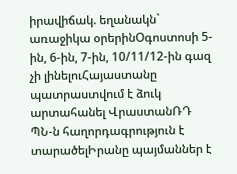իրավիճակ. եղանակն` առաջիկա օրերինՕգոստոսի 5-ին, 6-ին, 7-ին, 10/11/12-ին գազ չի լինելուՀայաստանը պատրաստվում է ձուկ արտահանել ՎրաստանՌԴ ՊՆ-ն հաղորդագրություն է տարածելԻրանը պայմաններ է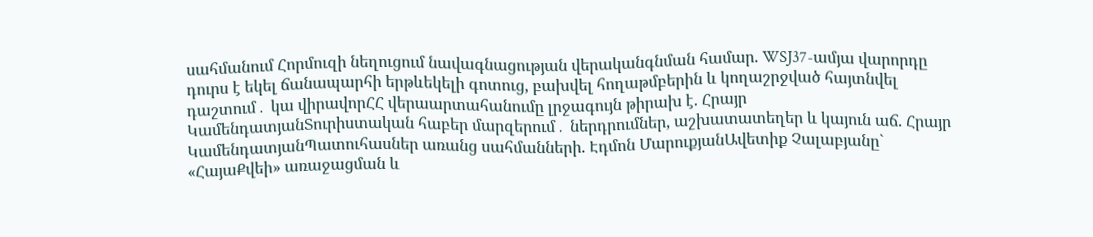սահմանում Հորմուզի նեղուցում նավագնացության վերականգնման համար. WSJ37-ամյա վարորդը դուրս է եկել ճանապարհի երթևեկելի գոտուց, բախվել հողաթմբերին և կողաշրջված հայտնվել դաշտում․ կա վիրավորՀՀ վերաարտահանումը լրջագույն թիրախ է. Հրայր ԿամենդատյանՏուրիստական հաբեր մարզերում․ ներդրումներ, աշխատատեղեր և կայուն աճ. Հրայր ԿամենդատյանՊատուհասներ առանց սահմանների. Էդմոն ՄարուքյանԱվետիք Չալաբյանը` «ՀայաՔվեի» առաջացման և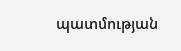պատմության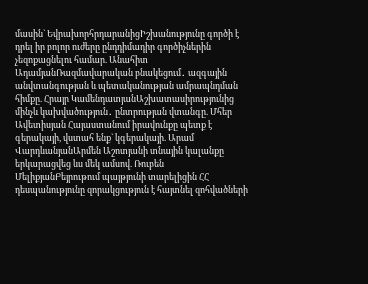մասին` ԵվրախորհրդարանիցԻշխանությունը գործի է դրել իր բոլոր ուժերը ընդդիմադիր գործիչներին չեզոքացնելու համար. Անահիտ ԱդամյանՌազմավարական բնակեցում․ ազգային անվտանգության և պետականության ամրապնդման հիմքը. Հրայր ԿամենդատյանԱշխատասիրությունից մինչև կախվածություն․ ընտրության վտանգը. Մհեր Ավետիսյան Հայաստանում իրավունքը պետք է գերակայի, վստահ ենք` կգերակայի. Արամ ՎարդևանյանԱրմեն Աշոտյանի տնային կալանքը երկարացվեց ևս մեկ ամսով. Ռուբեն ՄելիքյանԲեյրութում պայթյունի տարելիցին ՀՀ դեսպանությունը զորակցություն է հայտնել զոհվածների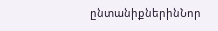ընտանիքներինՆոր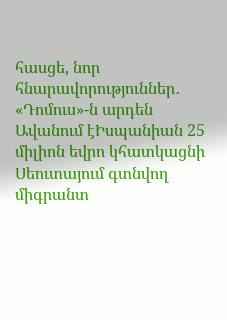հասցե, նոր հնարավորություններ․ «Դոմուս»-ն արդեն Ավանում էԻսպանիան 25 միլիոն եվրո կհատկացնի Սեուտայում գտնվող միգրանտ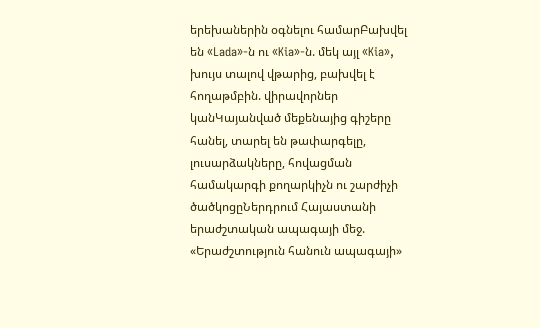երեխաներին օգնելու համարԲախվել են «Lada»-ն ու «Kia»-ն. մեկ այլ «Kia», խույս տալով վթարից, բախվել է հողաթմբին. վիրավորներ կանԿայանված մեքենայից գիշերը հանել, տարել են թափարգելը, լուսարձակները, հովացման համակարգի քողարկիչն ու շարժիչի ծածկոցըՆերդրում Հայաստանի երաժշտական ապագայի մեջ. «Երաժշտություն հանուն ապագայի»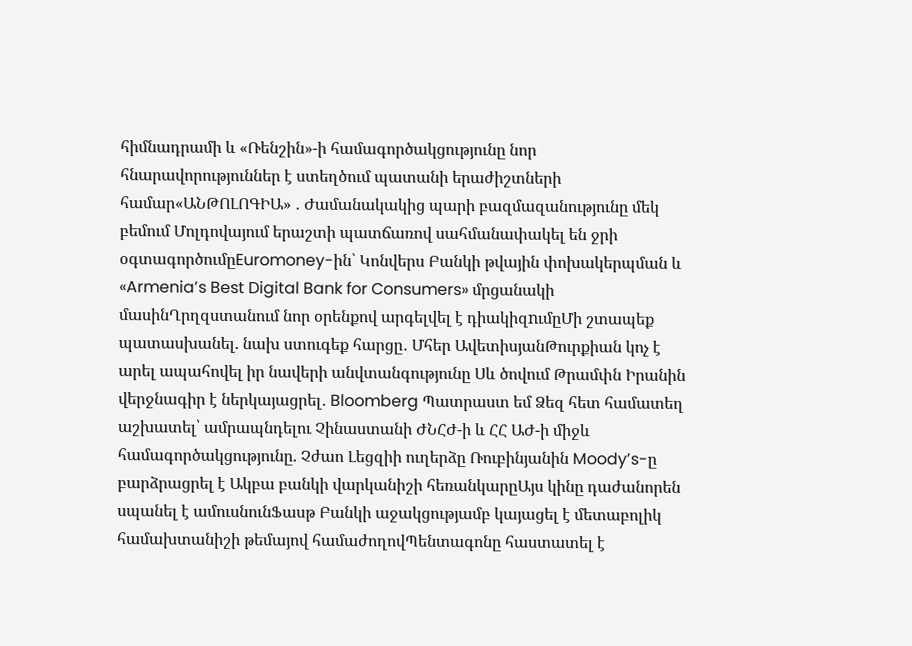հիմնադրամի և «Ռենշին»-ի համագործակցությունը նոր հնարավորություններ է ստեղծում պատանի երաժիշտների համար«ԱՆԹՈԼՈԳԻԱ» ․ Ժամանակակից պարի բազմազանությունը մեկ բեմում Մոլդովայում երաշտի պատճառով սահմանափակել են ջրի օգտագործումըEuromoney-ին՝ Կոնվերս Բանկի թվային փոխակերպման և «Armenia’s Best Digital Bank for Consumers» մրցանակի մասինՂրղզստանում նոր օրենքով արգելվել է դիակիզnւմըՄի շտապեք պատասխանել. նախ ստուգեք հարցը․ Մհեր ԱվետիսյանԹուրքիան կոչ է արել ապահովել իր նավերի անվտանգությունը Սև ծովում Թրամփն Իրանին վերջնագիր է ներկայացրել․ Bloomberg Պատրաստ եմ Ձեզ հետ համատեղ աշխատել՝ ամրապնդելու Չինաստանի ԺՆՀԺ-ի և ՀՀ ԱԺ-ի միջև համագործակցությունը. Չժաո Լեցզիի ուղերձը Ռուբինյանին Moody’s-ը բարձրացրել է Ակբա բանկի վարկանիշի հեռանկարըԱյս կինը դաժանորեն սպանել է ամուսնունՖասթ Բանկի աջակցությամբ կայացել է մետաբոլիկ համախտանիշի թեմայով համաժողովՊենտագոնը հաստատել է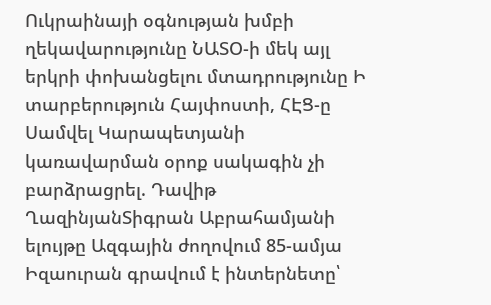Ուկրաինայի օգնության խմբի ղեկավարությունը ՆԱՏՕ-ի մեկ այլ երկրի փոխանցելու մտադրությունը Ի տարբերություն Հայփոստի, ՀԷՑ-ը Սամվել Կարապետյանի կառավարման օրոք սակագին չի բարձրացրել. Դավիթ ՂազինյանՏիգրան Աբրահամյանի ելույթը Ազգային ժողովում 85-ամյա Իզաուրան գրավում է ինտերնետը՝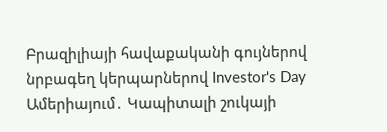Բրազիլիայի հավաքականի գույներով նրբագեղ կերպարներով Investor's Day Ամերիայում․ Կապիտալի շուկայի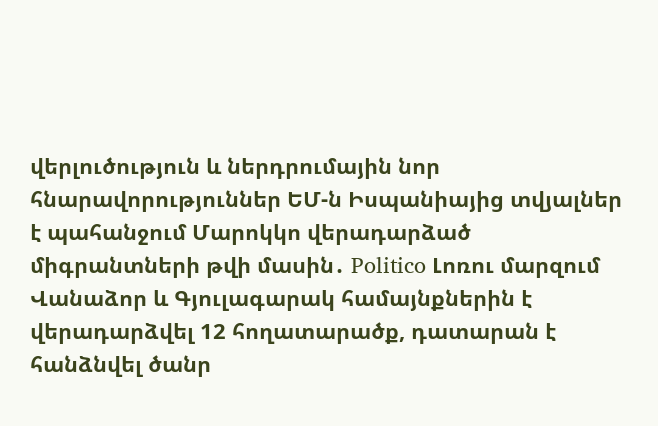վերլուծություն և ներդրումային նոր հնարավորություններ ԵՄ-ն Իսպանիայից տվյալներ է պահանջում Մարոկկո վերադարձած միգրանտների թվի մասին․ Politico Լոռու մարզում Վանաձոր և Գյուլագարակ համայնքներին է վերադարձվել 12 հողատարածք, դատարան է հանձնվել ծանր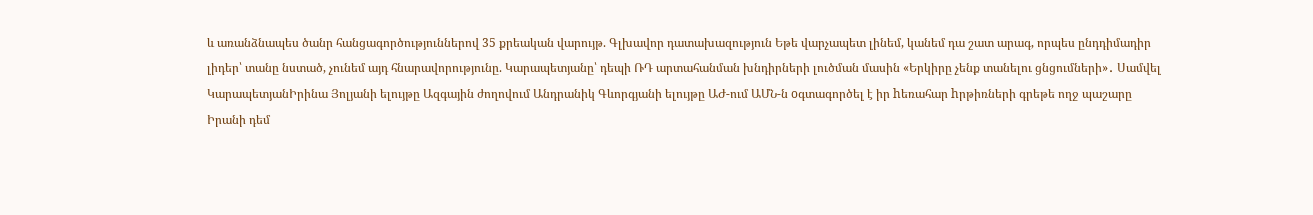և առանձնապես ծանր հանցագործություններով 35 քրեական վարույթ. Գլխավոր դատախազություն Եթե վարչապետ լինեմ, կանեմ դա շատ արագ, որպես ընդդիմադիր լիդեր՝ տանը նստած, չունեմ այդ հնարավորությունը. Կարապետյանը՝ դեպի ՌԴ արտահանման խնդիրների լուծման մասին «Երկիրը չենք տանելու ցնցումների»․ Սամվել ԿարապետյանԻրինա Յոլյանի ելույթը Ազգային ժողովում Անդրանիկ Գևորգյանի ելույթը ԱԺ-ում ԱՄՆ-ն oգտագործել է իր hեռահար hրթիռների գրեթե ողջ պաշարը Իրանի դեմ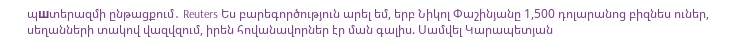պшտերազմի ընթացքում․ Reuters Ես բարեգործություն արել եմ, երբ Նիկոլ Փաշինյանը 1,500 դոլարանոց բիզնես ուներ, սեղանների տակով վազվզում, իրեն հովանավորներ էր ման գալիս. Սամվել Կարապետյան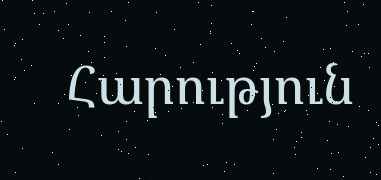Հարություն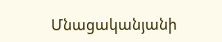Մնացականյանի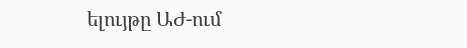ելույթը ԱԺ-ում